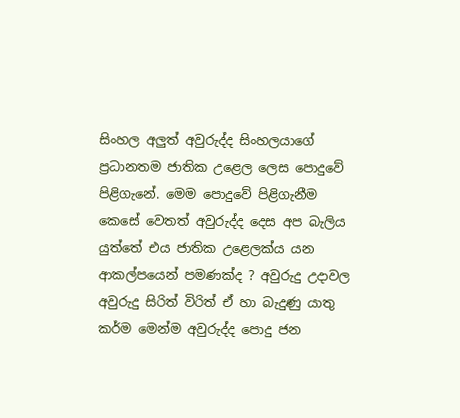සිංහල අලු‍ත් අවුරුද්ද සිංහලයාගේ ප්‍රධානතම ජාතික උළෙල ලෙස පොදුවේ පිළිගැනේ. මෙම පොදුවේ පිළිගැනීම කෙසේ වෙතත් අවුරුද්ද දෙස අප බැලිය යුත්තේ එය ජාතික උළෙලක්ය යන ආකල්පයෙන් පමණක්ද ? අවුරුදු උදාවල අවුරුදු සිරිත් විරිත් ඒ හා බැදුණු යාතු කර්ම මෙන්ම අවුරුද්ද පොදු ජන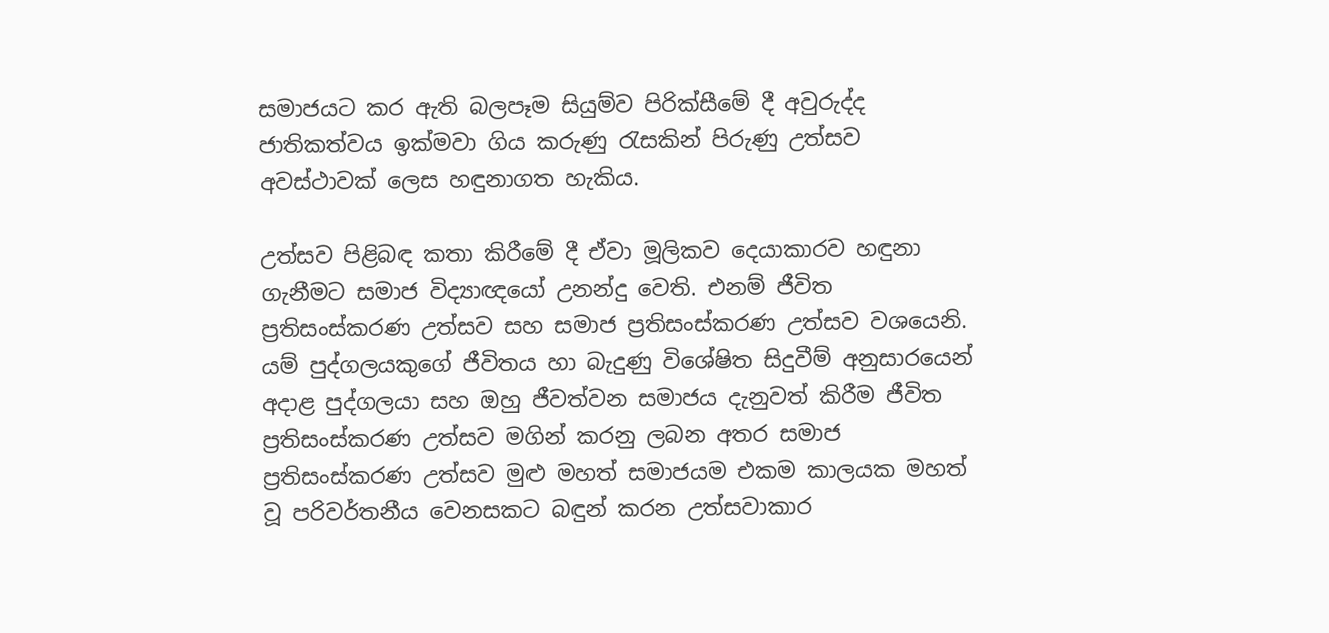සමාජයට කර ඇති බලපෑම සියුම්ව පිරික්සීමේ දී අවුරුද්ද ජාතිකත්වය ඉක්මවා ගිය කරුණු රැසකින් පිරුණු උත්සව අවස්ථාවක් ලෙස හඳුනාගත හැකිය.

උත්සව පිළිබඳ කතා කිරීමේ දී ඒවා මූලිකව දෙයාකාරව හඳුනා ගැනීමට සමාජ විද්‍යාඥයෝ උනන්දු වෙති. එනම් ජීවිත ප්‍රතිසංස්කරණ උත්සව සහ සමාජ ප්‍රතිසංස්කරණ උත්සව වශයෙනි. යම් පුද්ගලයකුගේ ජීවිතය හා බැදුණු විශේෂිත සිදුවීම් අනුසාරයෙන් අදාළ පුද්ගලයා සහ ඔහු ජීවත්වන සමාජය දැනුවත් කිරීම ජීවිත ප්‍රතිසංස්කරණ උත්සව මගින් කරනු ලබන අතර සමාජ ප්‍රතිසංස්කරණ උත්සව මුළු මහත් සමාජයම එකම කාලයක මහත් වූ පරිවර්තනීය වෙනසකට බඳුන් කරන උත්සවාකාර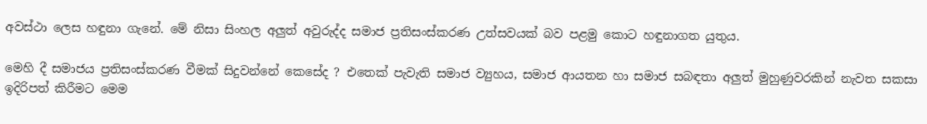අවස්ථා ලෙස හඳුනා ගැනේ. මේ නිසා සිංහල අලු‍ත් අවුරුද්ද සමාජ ප්‍රතිසංස්කරණ උත්සවයක් බව පළමු කොට හඳුනාගත යුතුය.

මෙහි දී සමාජය ප්‍රතිසංස්කරණ වීමක් සිදුවන්නේ කෙසේද ? එතෙක් පැවැති සමාජ ව්‍යුහය, සමාජ ආයතන හා සමාජ සබඳතා අලු‍ත් මුහුණුවරකින් නැවත සකසා ඉදිරිපත් කිරීමට මෙම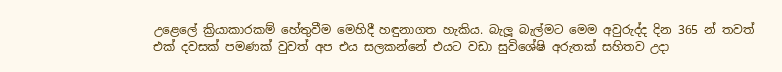උළෙලේ ක්‍රියාකාරකම් හේතුවීම මෙහිදී හඳුනාගත හැකිය. බැලූ බැල්මට මෙම අවුරුද්ද දින 365 න් තවත් එක් දවසක් පමණක් වුවත් අප එය සලකන්නේ එයට වඩා සුවිශේෂි අරුතක් සහිතව උදා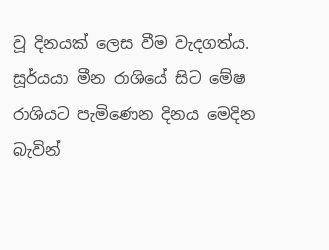වූ දිනයක් ලෙස වීම වැදගත්ය. සූර්යයා මීන රාශියේ සිට මේෂ රාශියට පැමිණෙන දිනය මෙදින බැවින්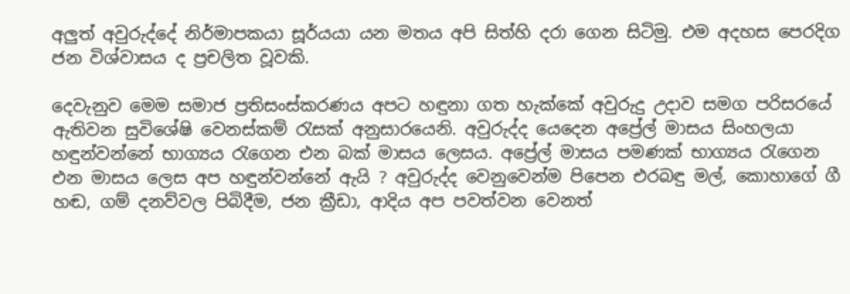අලු‍ත් අවුරුද්දේ නිර්මාපකයා සූර්යයා යන මතය අපි සිත්හි දරා ගෙන සිටිමු. එම අදහස පෙරදිග ජන විශ්වාසය ද ප්‍රචලිත වූවකි.

දෙවැනුව මෙම සමාජ ප්‍රතිසංස්කරණය අපට හඳුනා ගත හැක්කේ අවුරුදු උදාව සමග පරිසරයේ ඇතිවන සුවිශේෂි වෙනස්කම් රැසක් අනුසාරයෙනි. අවුරුද්ද යෙදෙන අප්‍රේල් මාසය සිංහලයා හඳුන්වන්නේ භාග්‍යය රැගෙන එන බක් මාසය ලෙසය. අප්‍රේල් මාසය පමණක් භාග්‍යය රැගෙන එන මාසය ලෙස අප හඳුන්වන්නේ ඇයි ? අවුරුද්ද වෙනුවෙන්ම පිපෙන එරබඳු මල්, කොහාගේ ගී හඬ, ගම් දනව්වල පිබිදීම, ජන ක්‍රීඩා, ආදිය අප පවත්වන වෙනත්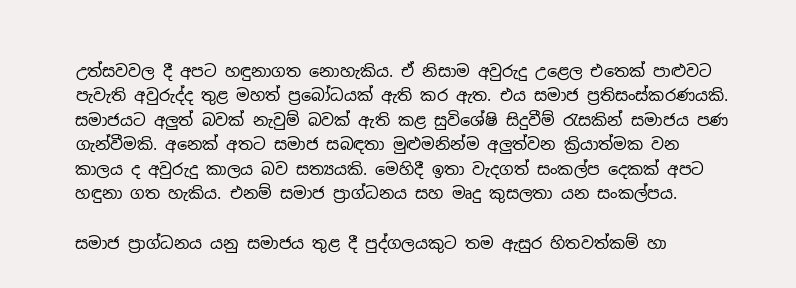උත්සවවල දී අපට හඳුනාගත නොහැකිය. ඒ නිසාම අවුරුදු උළෙල එතෙක් පාළුවට පැවැති අවුරුද්ද තුළ මහත් ප්‍රබෝධයක් ඇති කර ඇත. එය සමාජ ප්‍රතිසංස්කරණයකි. සමාජයට අලු‍ත් බවක් නැවුම් බවක් ඇති කළ සුවිශේෂි සිදුවීම් රැසකින් සමාජය පණ ගැන්වීමකි. අනෙක් අතට සමාජ සබඳතා මුළුමනින්ම අලු‍ත්වන ක්‍රියාත්මක වන කාලය ද අවුරුදු කාලය බව සත්‍යයකි. මෙහිදී ඉතා වැදගත් සංකල්ප දෙකක් අපට හඳුනා ගත හැකිය. එනම් සමාජ ප්‍රාග්ධනය සහ මෘදු කුසලතා යන සංකල්පය.

සමාජ ප්‍රාග්ධනය යනු සමාජය තුළ දී පුද්ගලයකුට තම ඇසුර හිතවත්කම් හා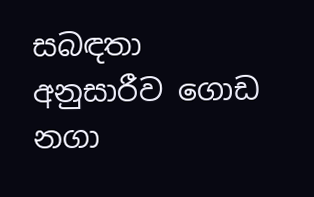සබඳතා අනුසාරීව ගොඩ නගා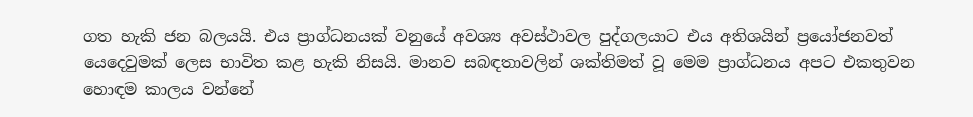ගත හැකි ජන බලයයි. එය ප්‍රාග්ධනයක් වනුයේ අවශ්‍ය අවස්ථාවල පුද්ගලයාට එය අතිශයින් ප්‍රයෝජනවත් යෙදෙවුමක් ලෙස භාවිත කළ හැකි නිසයි. මානව සබඳතාවලින් ශක්තිමත් වූ මෙම ප්‍රාග්ධනය අපට එකතුවන හොඳම කාලය වන්නේ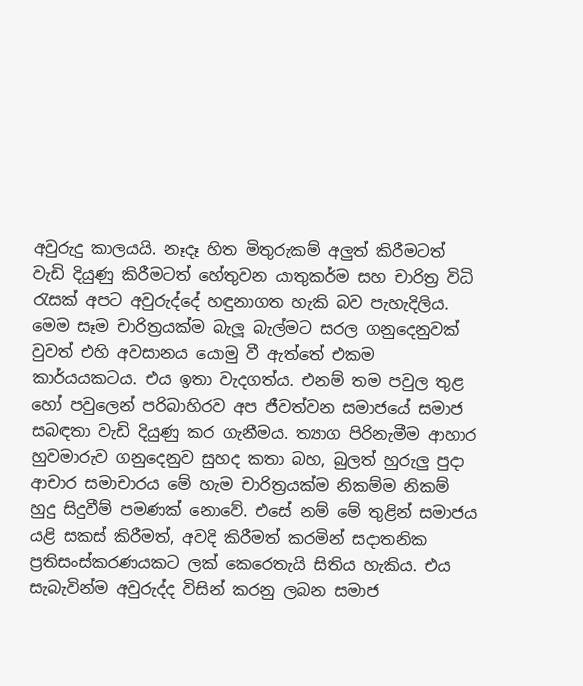අවුරුදු කාලයයි. නෑදෑ හිත මිතුරුකම් අලු‍ත් කිරීමටත් වැඩි දියුණු කිරීමටත් හේතුවන යාතුකර්ම සහ චාරිත්‍ර විධි රැසක් අපට අවුරුද්දේ හඳුනාගත හැකි බව පැහැදිලිය. මෙම සෑම චාරිත්‍රයක්ම බැලූ බැල්මට සරල ගනුදෙනුවක් වුවත් එහි අවසානය යොමු වී ඇත්තේ එකම කාර්යයකටය. එය ඉතා වැදගත්ය. එනම් තම පවුල තුළ හෝ පවුලෙන් පරිබාහිරව අප ජීවත්වන සමාජයේ සමාජ සබඳතා වැඩි දියුණු කර ගැනීමය. ත්‍යාග පිරිනැමීම ආහාර හුවමාරුව ගනුදෙනුව සුහද කතා බහ, බුලත් හුරුලු‍ පුදා ආචාර සමාචාරය මේ හැම චාරිත්‍රයක්ම නිකම්ම නිකම් හුදු සිදුවීම් පමණක් නොවේ. එසේ නම් මේ තුළින් සමාජය යළි සකස් කිරීමත්, අවදි කිරීමත් කරමින් සදාතනික ප්‍රතිසංස්කරණයකට ලක් කෙරෙතැයි සිතිය හැකිය. එය සැබැවින්ම අවුරුද්ද විසින් කරනු ලබන සමාජ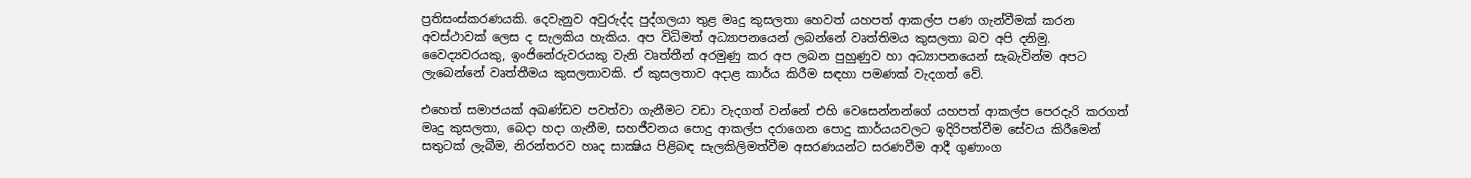ප්‍රතිසංස්කරණයකි. දෙවැනුව අවුරුද්ද පුද්ගලයා තුළ මෘදු කුසලතා හෙවත් යහපත් ආකල්ප පණ ගැන්වීමක් කරන අවස්ථාවක් ලෙස ද සැලකිය හැකිය. අප විධිමත් අධ්‍යාපනයෙන් ලබන්නේ වෘත්තිමය කුසලතා බව අපි දනිමු. වෛද්‍යවරයකු, ඉංජිනේරුවරයකු වැනි වෘත්තීන් අරමුණු කර අප ලබන පුහුණුව හා අධ්‍යාපනයෙන් සැබැවින්ම අපට ලැබෙන්නේ වෘත්තීමය කුසලතාවකි. ඒ කුසලතාව අදාළ කාර්ය කිරීම සඳහා පමණක් වැදගත් වේ.

එහෙත් සමාජයක් අඛණ්ඩව පවත්වා ගැනීමට වඩා වැදගත් වන්නේ එහි වෙසෙන්නන්ගේ යහපත් ආකල්ප පෙරදැරි කරගත් මෘදු කුසලතා, බෙදා හදා ගැනීම, සහජීවනය පොදු ආකල්ප දරාගෙන පොදු කාර්යයවලට ඉදිරිපත්වීම සේවය කිරීමෙන් සතුටක් ලැබීම, නිරන්තරව හෘද සාක්‍ෂිය පිළිබඳ සැලකිලිමත්වීම අසරණයන්ට සරණවීම ආදී ගුණාංග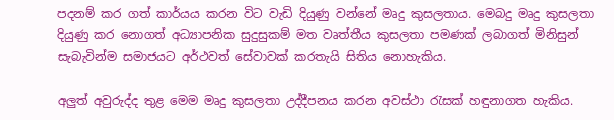පදනම් කර ගත් කාර්යය කරන විට වැඩි දියුණු වන්නේ මෘදු කුසලතාය. මෙබදු මෘදු කුසලතා දියුණු කර නොගත් අධ්‍යාපනික සුදුසුකම් මත වෘත්තීය කුසලතා පමණක් ලබාගත් මිනිසුන් සැබැවින්ම සමාජයට අර්ථවත් සේවාවක් කරතැයි සිතිය නොහැකිය.

අලු‍ත් අවුරුද්ද තුළ මෙම මෘදු කුසලතා උද්දීපනය කරන අවස්ථා රැසක් හඳුනාගත හැකිය.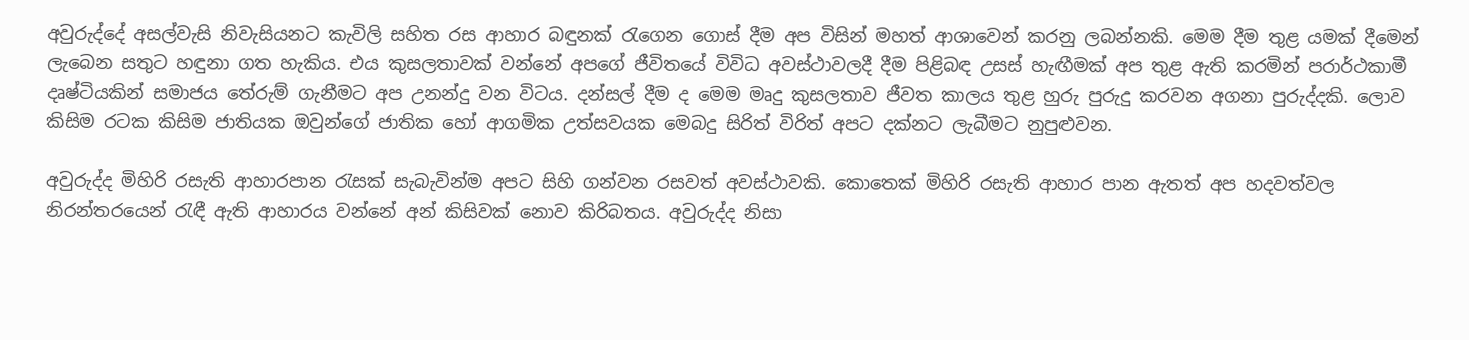අවුරුද්දේ අසල්වැසි නිවැසියනට කැවිලි සහිත රස ආහාර බඳුනක් රැගෙන ගොස් දීම අප විසින් මහත් ආශාවෙන් කරනු ලබන්නකි. මෙම දීම තුළ යමක් දීමෙන් ලැබෙන සතුට හඳුනා ගත හැකිය. එය කුසලතාවක් වන්නේ අපගේ ජීවිතයේ විවිධ අවස්ථාවලදී දීම පිළිබඳ උසස් හැඟීමක් අප තුළ ඇති කරමින් පරාර්ථකාමී දෘෂ්ටියකින් සමාජය තේරුම් ගැනීමට අප උනන්දු වන විටය. දන්සල් දීම ද මෙම මෘදු කුසලතාව ජීවත කාලය තුළ හුරු පුරුදු කරවන අගනා පුරුද්දකි. ලොව කිසිම රටක කිසිම ජාතියක ඔවුන්ගේ ජාතික හෝ ආගමික උත්සවයක මෙබදු සිරිත් විරිත් අපට දක්නට ලැබීමට නුපුළුවන.

අවුරුද්ද මිහිරි රසැති ආහාරපාන රැසක් සැබැවින්ම අපට සිහි ගන්වන රසවත් අවස්ථාවකි. කොතෙක් මිහිරි රසැති ආහාර පාන ඇතත් අප හදවත්වල නිරන්තරයෙන් රැඳී ඇති ආහාරය වන්නේ අන් කිසිවක් නොව කිරිබතය. අවුරුද්ද නිසා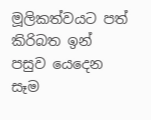මූලිකත්වයට පත් කිරිබත ඉන් පසුව යෙදෙන සෑම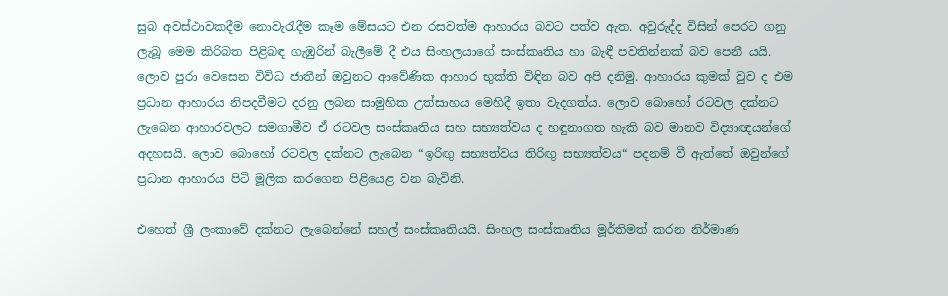සුබ අවස්ථාවකදීම නොවැරැදීම කෑම මේසයට එන රසවත්ම ආහාරය බවට පත්ව ඇත. අවුරුද්ද විසින් පෙරට ගනු ලැබූ මෙම කිරිබත පිළිබඳ ගැඹුරින් බැලීමේ දී එය සිංහලයාගේ සංස්කෘතිය හා බැඳී පවතින්නක් බව පෙනී යයි. ලොව පුරා වෙසෙන විවිධ ජාතීන් ඔවුනට ආවේණික ආහාර භුක්ති විඳින බව අපි දනිමු. ආහාරය කුමක් වුව ද එම ප්‍රධාන ආහාරය නිපදවීමට දරනු ලබන සාමුහික උත්සාහය මෙහිදී ඉතා වැදගත්ය. ලොව බොහෝ රටවල දක්නට ලැබෙන ආහාරවලට සමගාමීව ඒ රටවල සංස්කෘතිය සහ සභ්‍යත්වය ද හඳුනාගත හැකි බව මානව විද්‍යාඥයන්ගේ අදහසයි. ලොව බොහෝ රටවල දක්නට ලැබෙන “ඉරිඟු‍ සභ්‍යත්වය තිරිඟු‍ සභ්‍යත්වය“ පදනම් වී ඇත්තේ ඔවුන්ගේ ප්‍රධාන ආහාරය පිටි මූලික කරගෙන පිළියෙළ වන බැවිනි.

එහෙත් ශ්‍රී ලංකාවේ දක්නට ලැබෙන්නේ සහල් සංස්කෘතියයි. සිංහල සංස්කෘතිය මූර්තිමත් කරන නිර්මාණ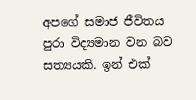අපගේ සමාජ ජීවිතය පුරා විද්‍යමාන වන බව සත්‍යයකි. ඉන් එක්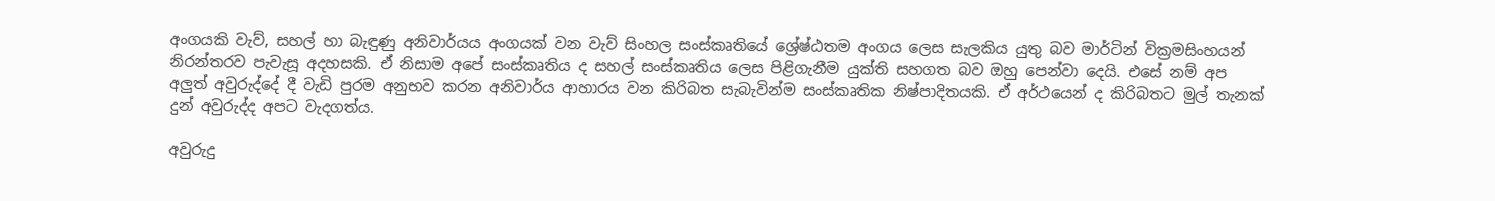අංගයකි වැව්, සහල් හා බැඳුණු අනිවාර්යය අංගයක් වන වැව් සිංහල සංස්කෘතියේ ශ්‍රේෂ්ඨතම අංගය ලෙස සැලකිය යුතු බව මාර්ටින් වික්‍රමසිංහයන් නිරන්තරව පැවැසූ අදහසකි. ඒ නිසාම අපේ සංස්කෘතිය ද සහල් සංස්කෘතිය ලෙස පිළිගැනීම යුක්ති සහගත බව ඔහු පෙන්වා දෙයි. එසේ නම් අප අලු‍ත් අවුරුද්දේ දී වැඩි පුරම අනුභව කරන අනිවාර්ය ආහාරය වන කිරිබත සැබැවින්ම සංස්කෘතික නිෂ්පාදිතයකි. ඒ අර්ථයෙන් ද කිරිබතට මුල් තැනක් දුන් අවුරුද්ද අපට වැදගත්ය.

අවුරුදු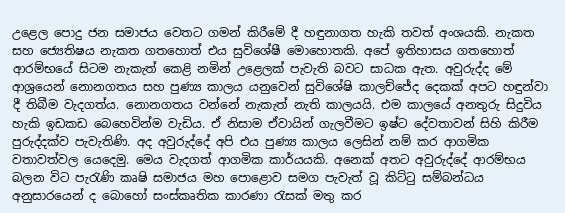උළෙල පොදු ජන සමාජය වෙතට ගමන් කිරීමේ දී හඳුනාගත හැකි තවත් අංශයකි. නැකත සහ ජ්‍යෙතිෂය නැකත ගතහොත් එය සුවිශේෂී මොහොතකි. අපේ ඉතිහාසය ගතහොත් ආරම්භයේ සිටම නැකැත් කෙළි නමින් උළෙලක් පැවැති බවට සාධක ඇත. අවුරුද්ද මේ ආශ්‍රයෙන් නොනගතය සහ පුණ්‍ය කාලය යනුවෙන් සුවිශේෂි කාලච්ජේද දෙකක් අපට හඳුන්වා දී තිබීම වැදගත්ය. නොනගතය වන්නේ නැකැත් නැති කාලයයි. එම කාලයේ අනතුරු සිදුවිය හැකි ඉඩකඩ බෙහෙවින්ම වැඩිය. ඒ නිසාම ඒවායින් ගැලවීමට ඉෂ්ට දේවතාවන් සිහි කිරීම පුරුද්දක්ව පැවැතිණි. අද අවුරුද්දේ අපි එය පුණ්‍ය කාලය ලෙසින් නම් කර ආගමික වතාවත්වල යෙදෙමු. මෙය වැදගත් ආගමික කාර්යයකි. අනෙක් අතට අවුරුද්දේ ආරම්භය බලන විට පැරැණි කෘෂි සමාජය මහ පොළොව සමග පැවැත් වූ කිට්ටු සම්බන්ධය අනුසාරයෙන් ද බොහෝ සංස්කෘතික කාරණා රැසක් මතු කර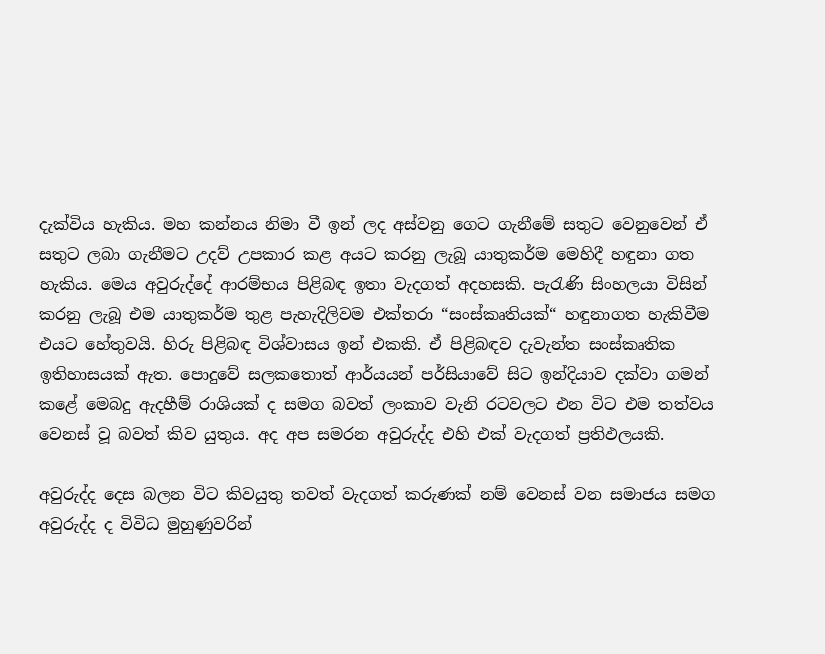දැක්විය හැකිය. මහ කන්නය නිමා වී ඉන් ලද අස්වනු ගෙට ගැනීමේ සතුට වෙනුවෙන් ඒ සතුට ලබා ගැනීමට උදව් උපකාර කළ අයට කරනු ලැබූ යාතුකර්ම මෙහිදී හඳුනා ගත හැකිය. මෙය අවුරුද්දේ ආරම්භය පිළිබඳ ඉතා වැදගත් අදහසකි. පැරැණි සිංහලයා විසින් කරනු ලැබූ එම යාතුකර්ම තුළ පැහැදිලිවම එක්තරා “සංස්කෘතියක්“ හඳුනාගත හැකිවීම එයට හේතුවයි. හිරු පිළිබඳ විශ්වාසය ඉන් එකකි. ඒ පිළිබඳව දැවැන්ත සංස්කෘතික ඉතිහාසයක් ඇත. පොදුවේ සලකතොත් ආර්යයන් පර්සියාවේ සිට ඉන්දියාව දක්වා ගමන් කළේ මෙබදු ඇදහීම් රාශියක් ද සමග බවත් ලංකාව වැනි රටවලට එන විට එම තත්වය වෙනස් වූ බවත් කිව යුතුය. අද අප සමරන අවුරුද්ද එහි එක් වැදගත් ප්‍රතිඵලයකි.

අවුරුද්ද දෙස බලන විට කිවයුතු තවත් වැදගත් කරුණක් නම් වෙනස් වන සමාජය සමග අවුරුද්ද ද විවිධ මුහුණුවරින්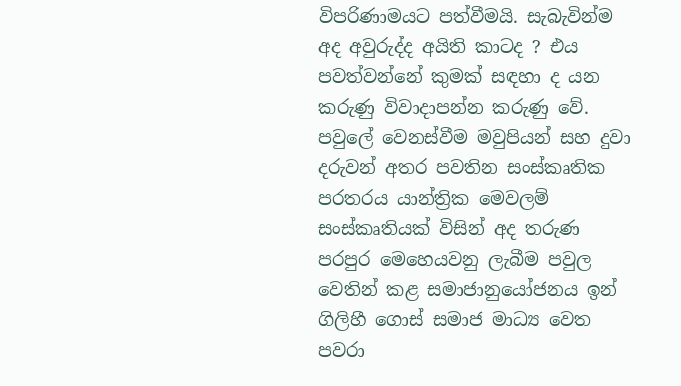විපරිණාමයට පත්වීමයි. සැබැවින්ම අද අවුරුද්ද අයිති කාටද ? එය පවත්වන්නේ කුමක් සඳහා ද යන කරුණු විවාදාපන්න කරුණු වේ. පවුලේ වෙනස්වීම මවුපියන් සහ දුවා දරුවන් අතර පවතින සංස්කෘතික පරතරය යාන්ත්‍රික මෙවලම් සංස්කෘතියක් විසින් අද තරුණ පරපුර මෙහෙයවනු ලැබීම පවුල වෙතින් කළ සමාජානුයෝජනය ඉන් ගිලිහී ගොස් සමාජ මාධ්‍ය වෙත පවරා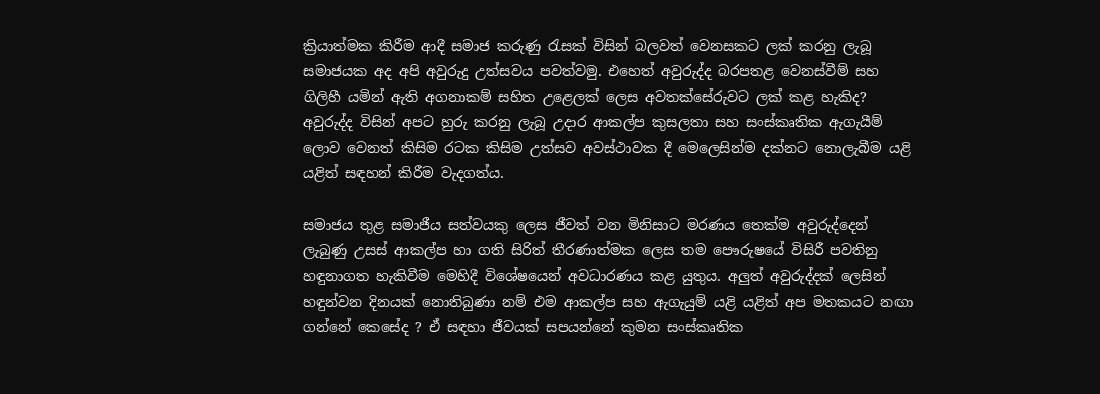ක්‍රියාත්මක කිරීම ආදී සමාජ කරුණු රැසක් විසින් බලවත් වෙනසකට ලක් කරනු ලැබූ සමාජයක අද අපි අවුරුදු උත්සවය පවත්වමු. එහෙත් අවුරුද්ද බරපතළ වෙනස්වීම් සහ ගිලිහී යමින් ඇති අගනාකම් සහිත උළෙලක් ලෙස අවතක්සේරුවට ලක් කළ හැකිද? අවුරුද්ද විසින් අපට හුරු කරනු ලැබූ උදාර ආකල්ප කුසලතා සහ සංස්කෘතික ඇගැයීම් ලොව වෙනත් කිසිම රටක කිසිම උත්සව අවස්ථාවක දී මෙලෙසින්ම දක්නට නොලැබීම යළි යළිත් සඳහන් කිරීම වැදගත්ය.

සමාජය තුළ සමාජීය සත්වයකු ලෙස ජීවත් වන මිනිසාට මරණය තෙක්ම අවුරුද්දෙන් ලැබුණු උසස් ආකල්ප හා ගති සිරිත් තීරණාත්මක ලෙස තම පෞරුෂයේ විසිරී පවතිනු හඳුනාගත හැකිවීම මෙහිදී විශේෂයෙන් අවධාරණය කළ යුතුය. අලු‍ත් අවුරුද්දක් ලෙසින් හඳුන්වන දිනයක් නොතිබුණා නම් එම ආකල්ප සහ ඇගැයුම් යළි යළිත් අප මතකයට නඟා ගන්නේ කෙසේද ? ඒ සඳහා ජීවයක් සපයන්නේ කුමන සංස්කෘතික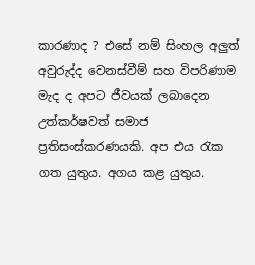කාරණාද ? එසේ නම් සිංහල අලු‍ත් අවුරුද්ද වෙනස්වීම් සහ විපරිණාම මැද ද අපට ජීවයක් ලබාදෙන උත්කර්ෂවත් සමාජ ප්‍රතිසංස්කරණයකි. අප එය රැක ගත යුතුය. අගය කළ යුතුය.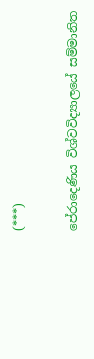(***)

පේරාදෙණිය විශ්වවිද්‍යාලයේ සම්මානිත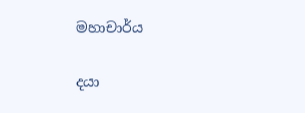මහාචාර්ය

දයා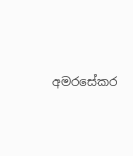අමරසේකර